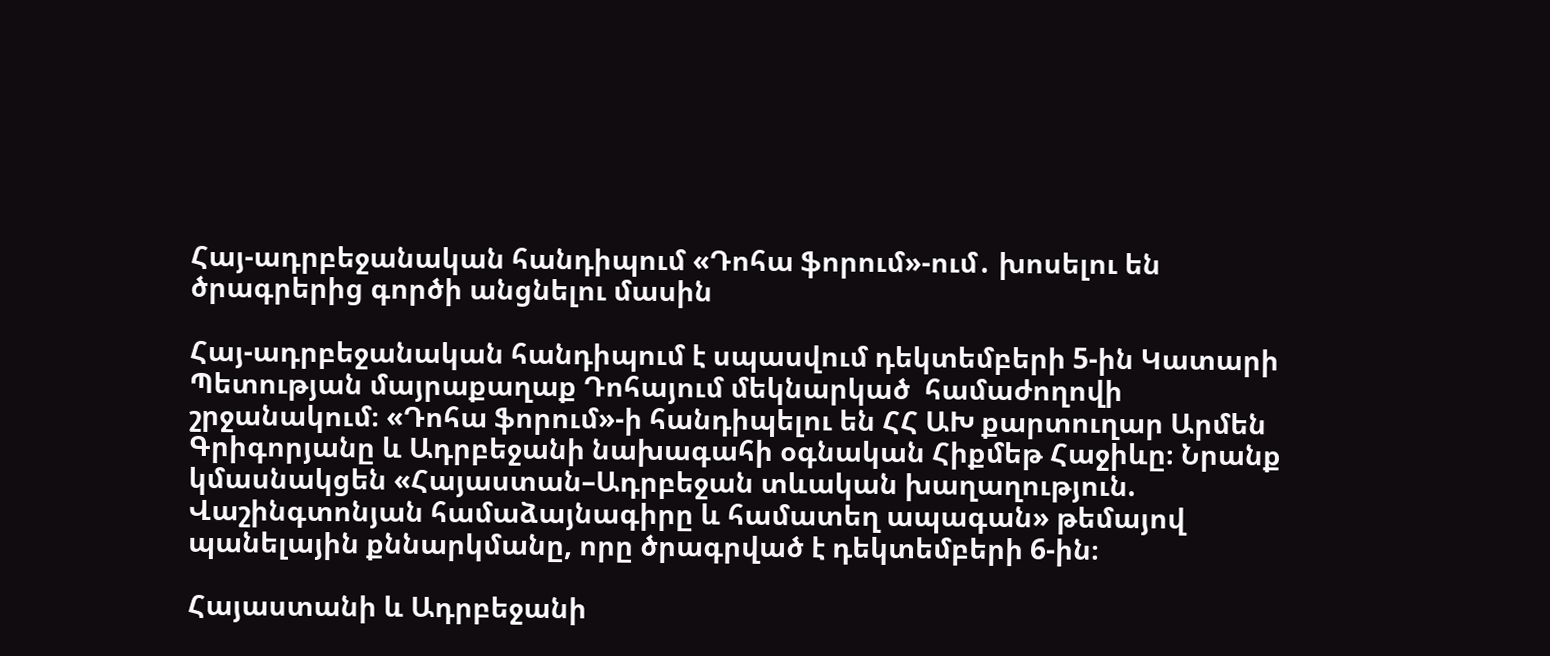Հայ-ադրբեջանական հանդիպում «Դոհա ֆորում»-ում․ խոսելու են ծրագրերից գործի անցնելու մասին

Հայ-ադրբեջանական հանդիպում է սպասվում դեկտեմբերի 5-ին Կատարի Պետության մայրաքաղաք Դոհայում մեկնարկած  համաժողովի շրջանակում։ «Դոհա ֆորում»-ի հանդիպելու են ՀՀ ԱԽ քարտուղար Արմեն Գրիգորյանը և Ադրբեջանի նախագահի օգնական Հիքմեթ Հաջիևը։ Նրանք կմասնակցեն «Հայաստան–Ադրբեջան տևական խաղաղություն. Վաշինգտոնյան համաձայնագիրը և համատեղ ապագան» թեմայով պանելային քննարկմանը, որը ծրագրված է դեկտեմբերի 6-ին։

Հայաստանի և Ադրբեջանի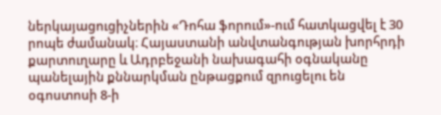ներկայացուցիչներին «Դոհա ֆորում»-ում հատկացվել է 30 րոպե ժամանակ։ Հայաստանի անվտանգության խորհրդի քարտուղարը և Ադրբեջանի նախագահի օգնականը պանելային քննարկման ընթացքում զրուցելու են օգոստոսի 8-ի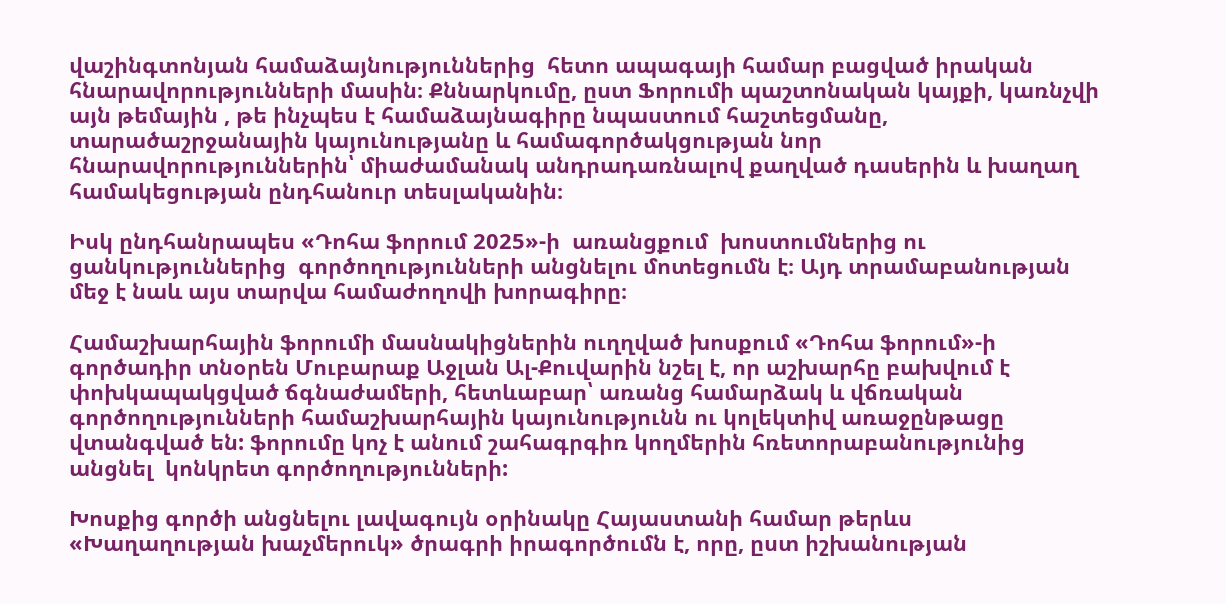վաշինգտոնյան համաձայնություններից  հետո ապագայի համար բացված իրական հնարավորությունների մասին։ Քննարկումը, ըստ Ֆորումի պաշտոնական կայքի, կառնչվի այն թեմային , թե ինչպես է համաձայնագիրը նպաստում հաշտեցմանը, տարածաշրջանային կայունությանը և համագործակցության նոր հնարավորություններին՝ միաժամանակ անդրադառնալով քաղված դասերին և խաղաղ համակեցության ընդհանուր տեսլականին։

Իսկ ընդհանրապես «Դոհա ֆորում 2025»-ի  առանցքում  խոստումներից ու ցանկություններից  գործողությունների անցնելու մոտեցումն է։ Այդ տրամաբանության մեջ է նաև այս տարվա համաժողովի խորագիրը։

Համաշխարհային ֆորումի մասնակիցներին ուղղված խոսքում «Դոհա ֆորում»-ի գործադիր տնօրեն Մուբարաք Աջլան Ալ-Քուվարին նշել է, որ աշխարհը բախվում է փոխկապակցված ճգնաժամերի, հետևաբար՝ առանց համարձակ և վճռական գործողությունների համաշխարհային կայունությունն ու կոլեկտիվ առաջընթացը վտանգված են: ֆորումը կոչ է անում շահագրգիռ կողմերին հռետորաբանությունից անցնել  կոնկրետ գործողությունների:

Խոսքից գործի անցնելու լավագույն օրինակը Հայաստանի համար թերևս «Խաղաղության խաչմերուկ» ծրագրի իրագործումն է, որը, ըստ իշխանության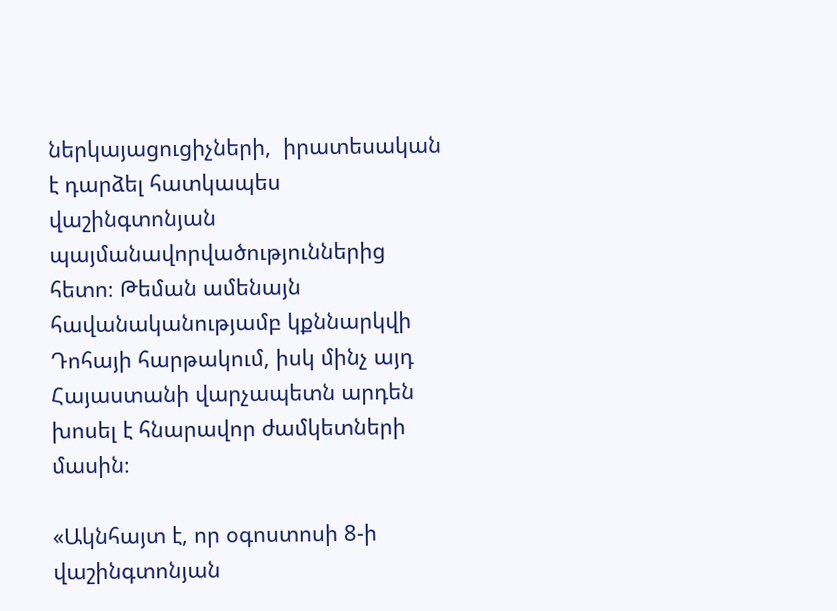ներկայացուցիչների,  իրատեսական է դարձել հատկապես վաշինգտոնյան պայմանավորվածություններից հետո։ Թեման ամենայն հավանականությամբ կքննարկվի Դոհայի հարթակում, իսկ մինչ այդ Հայաստանի վարչապետն արդեն խոսել է հնարավոր ժամկետների մասին։

«Ակնհայտ է, որ օգոստոսի 8-ի վաշինգտոնյան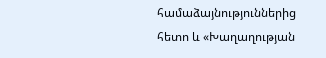համաձայնություններից հետո և «Խաղաղության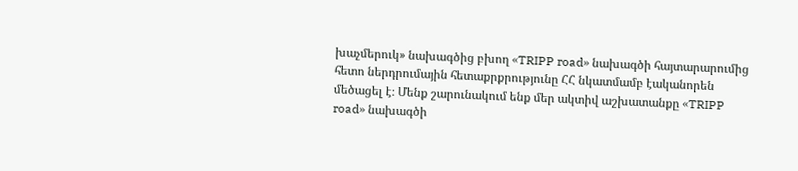խաչմերուկ» նախագծից բխող «TRIPP road» նախագծի հայտարարումից հետո ներդրումային հետաքրքրությունը ՀՀ նկատմամբ էականորեն մեծացել է։ Մենք շարունակում ենք մեր ակտիվ աշխատանքը «TRIPP road» նախագծի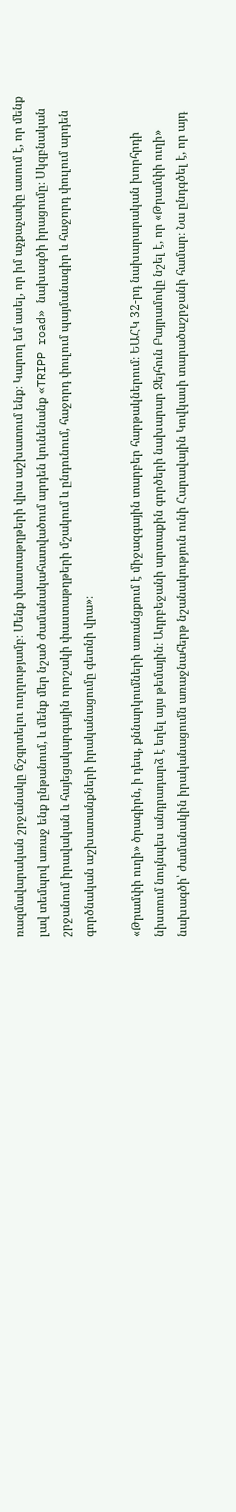ռազմավարական շրջանակը ճշգրտելու ուղղությամբ։ Մենք փաստաթղթերի վրա աշխատում ենք։ Կարող եմ ասել, որ իմ աչքաչափը ասում է, որ մենք լավ տեմպով առաջ ենք ընթանում, և մենք մեր նշած ժամանակահատվածում արդեն կունենանք «TRIPP road» նախագծի իրացումը։ Սկզբնական շրջանում իրավական և հայեցակարգային որոշակի փաստաթղթերի մշակում և ընդունում, հաջորդ փուլում պայմանագիր և հաջորդ փուլում արդեն գործնական աշխատանքների իրականացումը գետնի վրա»։

«Թրամփի ուղի» ծրագիրն, ի դեպ, քննարկումների առանցքում է միջազգային տարբեր հարթակներում։ ԵԱՀԿ 32-րդ նախարարական խորհրդի նիստում նույնպես անդրադարձ է եղել այս թեմային։ Ադրբեջանի արտաքին գործերի նախարար Ջեյհուն Բայրամովը նշել է, որ «Թրամփի ուղի» նախագծի՝ ժամանակին իրականացումն առաջնահերթ նշանակություն ունի Հարավային Կովկասի տարածաշրջանի համար։ Նա ընդգծել է, որ այդ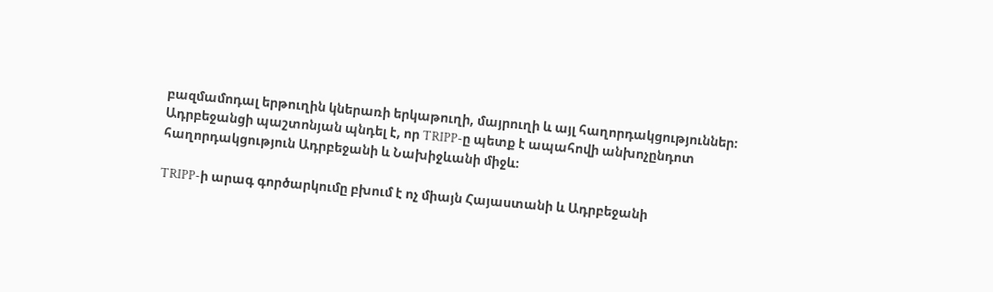բազմամոդալ երթուղին կներառի երկաթուղի, մայրուղի և այլ հաղորդակցություններ։ Ադրբեջանցի պաշտոնյան պնդել է, որ TRIPP-ը պետք է ապահովի անխոչընդոտ հաղորդակցություն Ադրբեջանի և Նախիջևանի միջև։

TRIPP-ի արագ գործարկումը բխում է ոչ միայն Հայաստանի և Ադրբեջանի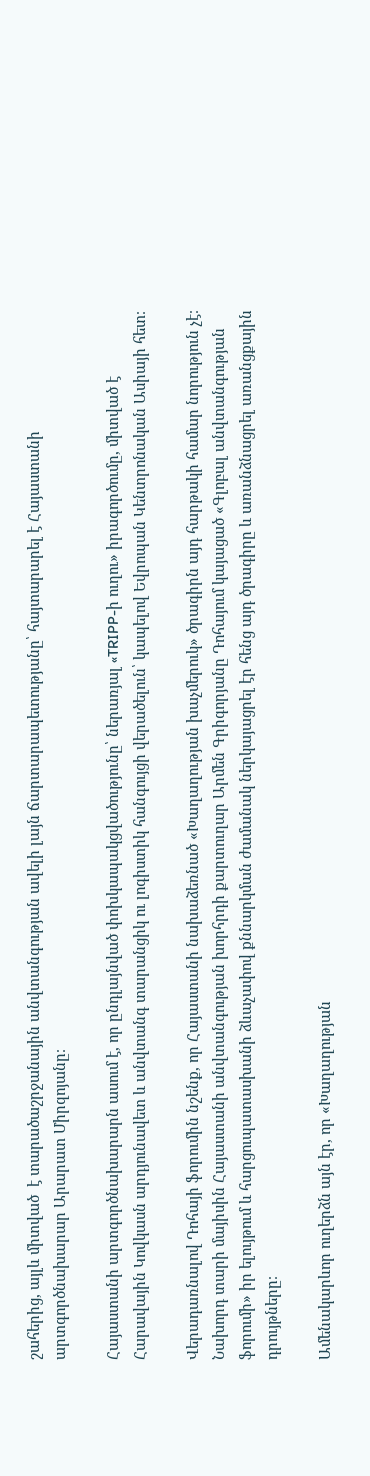շահերից, այլև միտված  է տարածաշրջանային անվտանգության ավելի լայն ճարտարապետությանը՝ հայտարարել է Հայաստանի արտգործնախարար Արարատ Միրզոյանը։

Հայաստանի արտգործնախարարն ասում է, որ ընդլայնված փոխկապակցվածությունը՝ ներառյալ «TRIPP-ի ուղու» իրագործումը, միտված է Հարավային Կովկասն արդյունավետ և անվտանգ տարանցիկ ու լոգիստիկ հանգույցի վերածելուն՝ կապելով Եվրոպան Կենտրոնական Ասիայի հետ։

Վերադառնալով Դոհայի ֆորումին նշենք, որ Հայաստանի նախաձեռնած «Խաղաղության խաչմերուկ» ծրագիրն այդ հարթակի համար նորություն չէ։ Նախորդ տարի մայիսին Հայաստանի անվտանգության խորհրդի քարտուղար Արմեն Գրիգորյանը Դոհայում կայացած «Գլոբալ անվտանգության ֆորումի» իր ելույթում և հարցուպատասխանի ձևաչափով քննարկման ժամանակ ներկայացրել էր հենց այդ ծրագիրը և առանձնացրել առանցքային դրույթները։

Ամենակարևոր ուղերձն այն էր, որ «Խաղաղության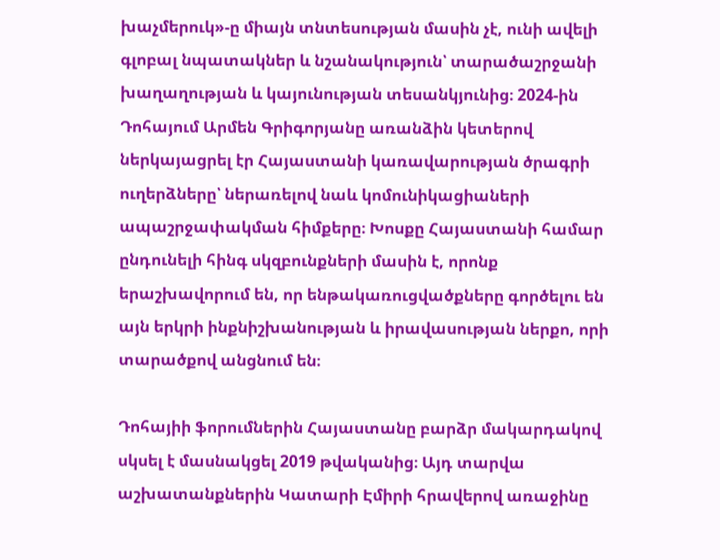խաչմերուկ»-ը միայն տնտեսության մասին չէ, ունի ավելի գլոբալ նպատակներ և նշանակություն՝ տարածաշրջանի խաղաղության և կայունության տեսանկյունից։ 2024-ին Դոհայում Արմեն Գրիգորյանը առանձին կետերով ներկայացրել էր Հայաստանի կառավարության ծրագրի ուղերձները՝ ներառելով նաև կոմունիկացիաների ապաշրջափակման հիմքերը։ Խոսքը Հայաստանի համար ընդունելի հինգ սկզբունքների մասին է, որոնք երաշխավորում են, որ ենթակառուցվածքները գործելու են այն երկրի ինքնիշխանության և իրավասության ներքո, որի տարածքով անցնում են։

Դոհայիի ֆորումներին Հայաստանը բարձր մակարդակով սկսել է մասնակցել 2019 թվականից։ Այդ տարվա աշխատանքներին Կատարի Էմիրի հրավերով առաջինը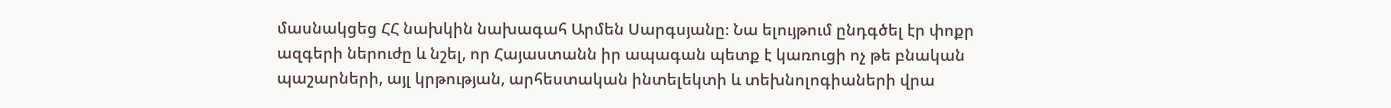մասնակցեց ՀՀ նախկին նախագահ Արմեն Սարգսյանը։ Նա ելույթում ընդգծել էր փոքր ազգերի ներուժը և նշել, որ Հայաստանն իր ապագան պետք է կառուցի ոչ թե բնական պաշարների, այլ կրթության, արհեստական ինտելեկտի և տեխնոլոգիաների վրա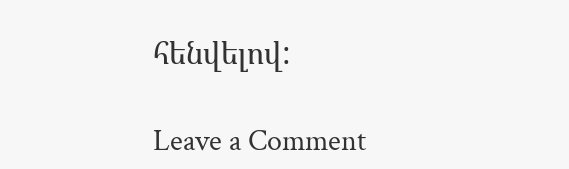հենվելով:

Leave a Comment